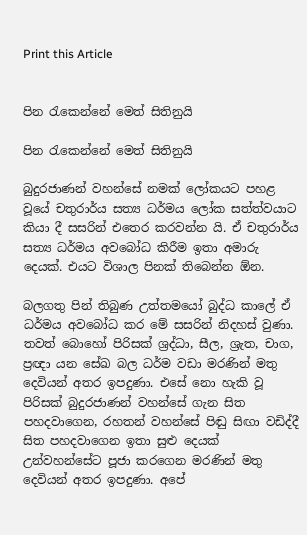Print this Article


පින රැකෙන්නේ මෙත් සිතිනුයි

පින රැකෙන්නේ මෙත් සිතිනුයි

බුදුරජාණන් වහන්සේ නමක් ලෝකයට පහළ වූයේ චතුරාර්ය සත්‍ය ධර්මය ලෝක සත්ත්වයාට කියා දී සසරින් එතෙර කරවන්න යි. ඒ චතුරාර්ය සත්‍ය ධර්මය අවබෝධ කිරීම ඉතා අමාරු දෙයක්. එයට විශාල පිනක් තිබෙන්න ඕන.

බලගතු පින් තිබුණ උත්තමයෝ බුද්ධ කාලේ ඒ ධර්මය අවබෝධ කර මේ සසරින් නිදහස් වුණා. තවත් බොහෝ පිරිසක් ශ්‍රද්ධා, සීල, ශ්‍රැත, චාග, ප්‍රඥා යන සේඛ බල ධර්ම වඩා මරණින් මතු දෙවියන් අතර ඉපදුණා. එසේ නො හැකි වූ පිරිසක් බුදුරජාණන් වහන්සේ ගැන සිත පහදවාගෙන, රහතන් වහන්සේ පිඬු සිඟා වඩිද්දී සිත පහදවාගෙන ඉතා සුළු දෙයක් උන්වහන්සේට පූජා කරගෙන මරණින් මතු දෙවියන් අතර ඉපදුණා. අපේ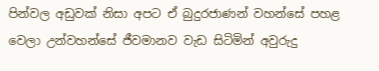පින්වල අඩුවක් නිසා අපට ඒ බුදුරජාණන් වහන්සේ පහළ වෙලා උන්වහන්සේ ජීවමානව වැඩ සිටිමින් අවුරුදු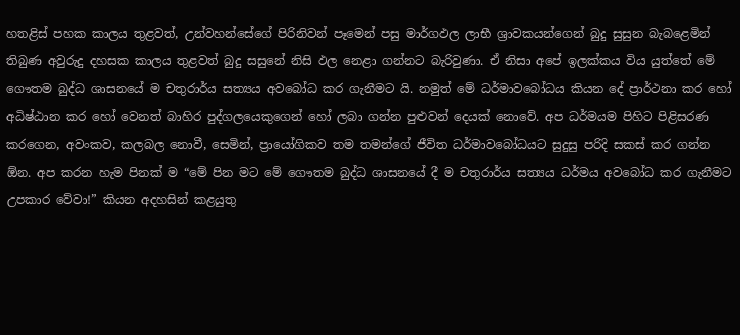හතළිස් පහක කාලය තුළවත්, උන්වහන්සේගේ පිරිනිවන් පෑමෙන් පසු මාර්ගඵල ලාභී ශ්‍රාවකයන්ගෙන් බුදු සුසුන බැබළෙමින් තිබුණ අවුරුදු දහසක කාලය තුළවත් බුදු සසුනේ නිසි ඵල නෙළා ගන්නට බැරිවුණා. ඒ නිසා අපේ ඉලක්කය විය යුත්තේ මේ ගෞතම බුද්ධ ශාසනයේ ම චතුරාර්ය සත්‍යය අවබෝධ කර ගැනීමට යි. නමුත් මේ ධර්මාවබෝධය කියන දේ ප්‍රාර්ථනා කර හෝ අධිෂ්ඨාන කර හෝ වෙනත් බාහිර පුද්ගලයෙකුගෙන් හෝ ලබා ගන්න පුළුවන් දෙයක් නොවේ. අප ධර්මයම පිහිට පිළිසරණ කරගෙන, අවංකව, කලබල නොවී, සෙමින්, ප්‍රායෝගිකව තම තමන්ගේ ජීවිත ධර්මාවබෝධයට සුදුසු පරිදි සකස් කර ගන්න ඕන. අප කරන හැම පිනක් ම “මේ පින මට මේ ගෞතම බුද්ධ ශාසනයේ දී ම චතුරාර්ය සත්‍යය ධර්මය අවබෝධ කර ගැනීමට උපකාර වේවා!” කියන අදහසින් කළයුතු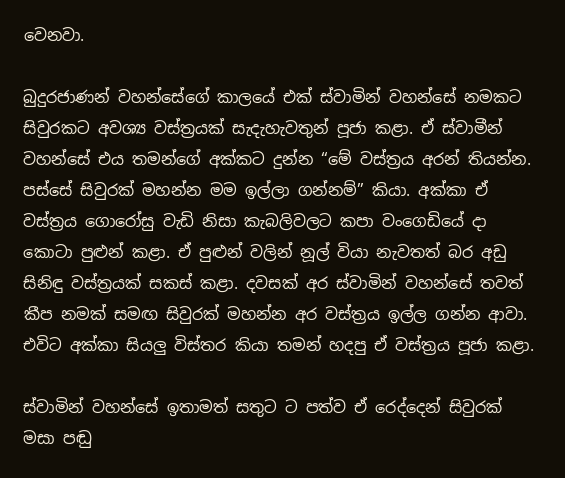වෙනවා.

බුදුරජාණන් වහන්සේගේ කාලයේ එක් ස්වාමින් වහන්සේ නමකට සිවුරකට අවශ්‍ය වස්ත්‍රයක් සැදැහැවතුන් පූජා කළා. ඒ ස්වාමීන් වහන්සේ එය තමන්ගේ අක්කට දුන්න “මේ වස්ත්‍රය අරන් තියන්න. පස්සේ සිවුරක් මහන්න මම ඉල්ලා ගන්නම්” කියා. අක්කා ඒ වස්ත්‍රය ගොරෝසු වැඩි නිසා කැබලිවලට කපා වංගෙඩියේ දා කොටා පුළුන් කළා. ඒ පුළුන් වලින් නූල් වියා නැවතත් බර අඩු සිනිඳු වස්ත්‍රයක් සකස් කළා. දවසක් අර ස්වාමින් වහන්සේ තවත් කීප නමක් සමඟ සිවුරක් මහන්න අර වස්ත්‍රය ඉල්ල ගන්න ආවා. එවිට අක්කා සියලු විස්තර කියා තමන් හදපු ඒ වස්ත්‍රය පූජා කළා.

ස්වාමින් වහන්සේ ඉතාමත් සතුට ට පත්ව ඒ රෙද්දෙන් සිවුරක් මසා පඬු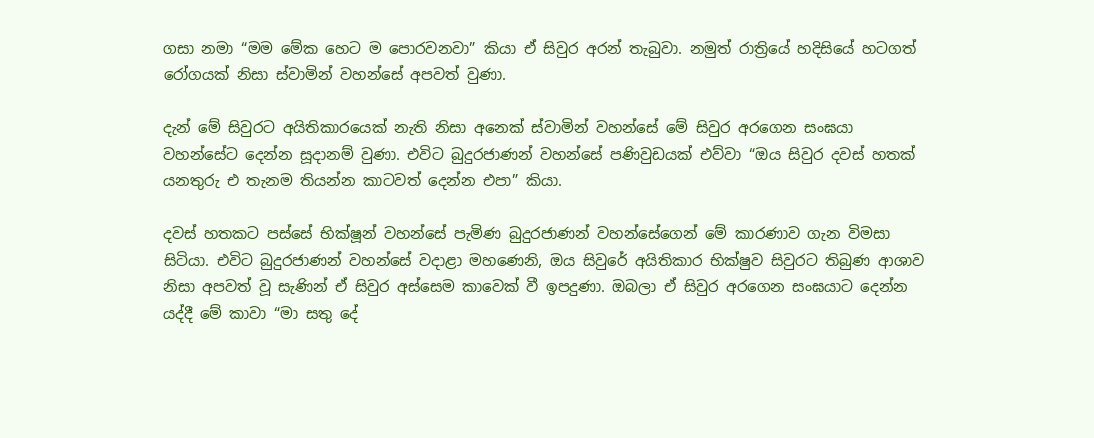ගසා නමා “මම මේක හෙට ම පොරවනවා” කියා ඒ සිවුර අරන් තැබුවා. නමුත් රාත්‍රියේ හදිසියේ හටගත් රෝගයක් නිසා ස්වාමින් වහන්සේ අපවත් වුණා.

දැන් මේ සිවුරට අයිතිකාරයෙක් නැති නිසා අනෙක් ස්වාමින් වහන්සේ මේ සිවුර අරගෙන සංඝයා වහන්සේට දෙන්න සූදානම් වුණා. එවිට බුදුරජාණන් වහන්සේ පණිවුඩයක් එව්වා “ඔය සිවුර දවස් හතක් යනතුරු එ තැනම තියන්න කාටවත් දෙන්න එපා” කියා.

දවස් හතකට පස්සේ භික්ෂූන් වහන්සේ පැමිණ බුදුරජාණන් වහන්සේගෙන් මේ කාරණාව ගැන විමසා සිටියා. එවිට බුදුරජාණන් වහන්සේ වදාළා මහණෙනි, ඔය සිවුරේ අයිතිකාර භික්ෂුව සිවුරට තිබුණ ආශාව නිසා අපවත් වූ සැණින් ඒ සිවුර අස්සෙම කාවෙක් වී ඉපදුණා. ඔබලා ඒ සිවුර අරගෙන සංඝයාට දෙන්න යද්දී මේ කාවා “මා සතු දේ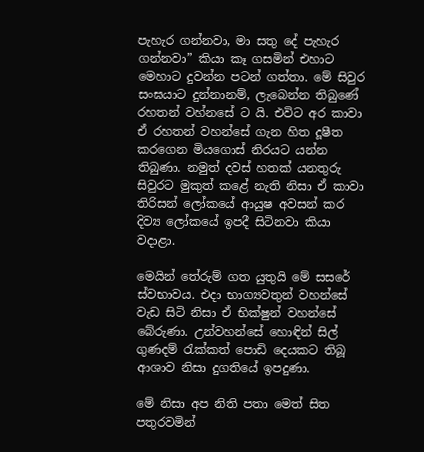පැහැර ගන්නවා, මා සතු දේ පැහැර ගන්නවා” කියා කෑ ගසමින් එහාට මෙහාට දුවන්න පටන් ගත්තා. මේ සිවුර සංඝයාට දුන්නානම්, ලැබෙන්න තිබුණේ රහතන් වහ්නසේ ට යි. එවිට අර කාවා ඒ රහතන් වහන්සේ ගැන හිත දූෂීත කරගෙන මියගොස් නිරයට යන්න තිබුණා. නමුත් දවස් හතක් යනතුරු සිවුරට මුකුත් කළේ නැති නිසා ඒ කාවා තිරිසන් ලෝකයේ ආයුෂ අවසන් කර දිව්‍ය ලෝකයේ ඉපදී සිටිනවා කියා වදාළා.

මෙයින් තේරුම් ගත යුතුයි මේ සසරේ ස්වභාවය. එදා භාග්‍යවතුන් වහන්සේ වැඩ සිටි නිසා ඒ භික්ෂුන් වහන්සේ බේරුණා. උන්වහන්සේ හොඳින් සිල් ගුණදම් රැක්කත් පොඩි දෙයකට තිබූ ආශාව නිසා දුගතියේ ඉපදුණා.

මේ නිසා අප නිති පතා මෙත් සිත පතුරවමින්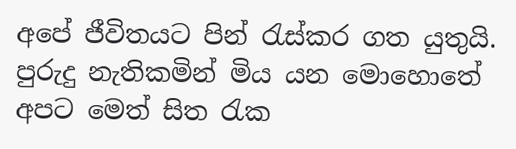අපේ ජීවිතයට පින් රැස්කර ගත යුතුයි. පුරුදු නැතිකමින් මිය යන මොහොතේ අපට මෙත් සිත රැක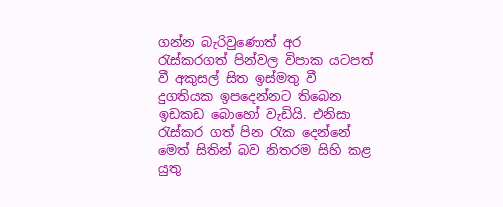ගන්න බැරිවුණොත් අර රැස්කරගත් පින්වල විපාක යටපත් වී අකුසල් සිත ඉස්මතු වී දුගතියක ඉපදෙන්නට තිබෙන ඉඩකඩ බොහෝ වැඩියි. එනිසා රැස්කර ගත් පින රැක දෙන්නේ මෙත් සිතින් බව නිතරම සිහි කළ යුතු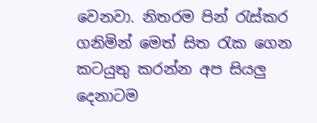වෙනවා. නිතරම පින් රැස්කර ගනිමින් මෙත් සිත රැක ගෙන කටයුතු කරන්න අප සියලු දෙනාටම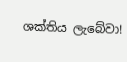ශක්තිය ලැබේවා!